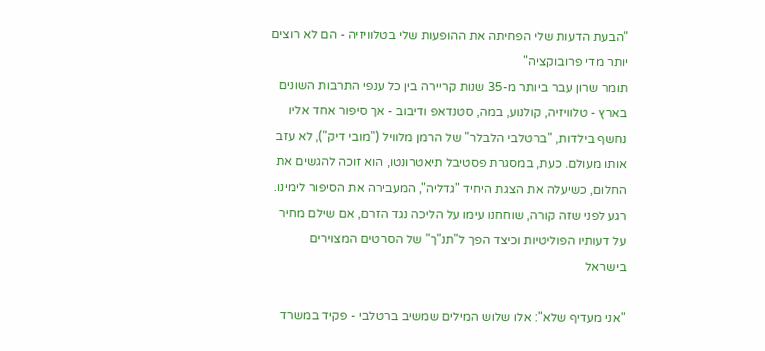"הבעת הדעות שלי הפחיתה את ההופעות שלי בטלוויזיה - הם לא רוצים יותר מדי פרובוקציה"
תומר שרון עבר ביותר מ-35 שנות קריירה בין כל ענפי התרבות השונים בארץ - טלוויזיה, קולנוע, במה, סטנדאפ ודיבוב - אך סיפור אחד אליו נחשף בילדות, "ברטלבי הלבלר" של הרמן מלוויל ("מובי דיק"), לא עזב אותו מעולם. כעת, במסגרת פסטיבל תיאטרונטו, הוא זוכה להגשים את החלום, כשיעלה את הצגת היחיד "גדליה", המעבירה את הסיפור לימינו. רגע לפני שזה קורה, שוחחנו עימו על הליכה נגד הזרם, אם שילם מחיר על דעותיו הפוליטיות וכיצד הפך ל"תנ"ך" של הסרטים המצוירים בישראל

"אני מעדיף שלא": אלו שלוש המילים שמשיב ברטלבי - פקיד במשרד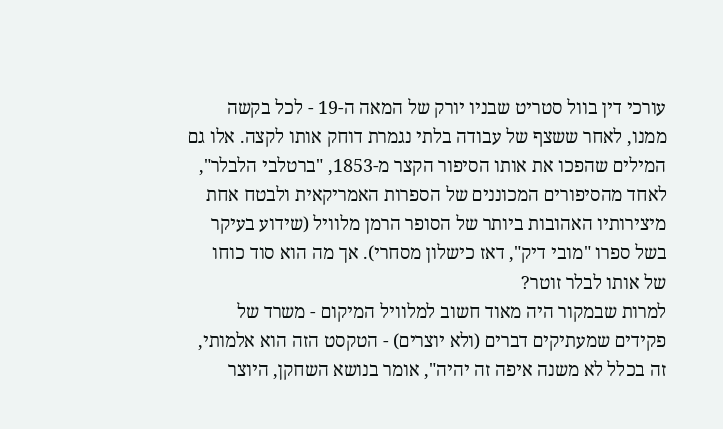עורכי דין בוול סטריט שבניו יורק של המאה ה-19 - לכל בקשה ממנו, לאחר ששצף של עבודה בלתי נגמרת דוחק אותו לקצה. אלו גם המילים שהפכו את אותו הסיפור הקצר מ-1853, "ברטלבי הלבלר", לאחד מהסיפורים המכוננים של הספרות האמריקאית ולבטח אחת מיצירותיו האהובות ביותר של הסופר הרמן מלוויל (שידוע בעיקר בשל ספרו "מובי דיק", דאז כישלון מסחרי). אך מה הוא סוד כוחו של אותו לבלר זוטר?
למרות שבמקור היה מאוד חשוב למלוויל המיקום - משרד של פקידים שמעתיקים דברים (ולא יוצרים) - הטקסט הזה הוא אלמותי, זה בכלל לא משנה איפה זה יהיה", אומר בנושא השחקן, היוצר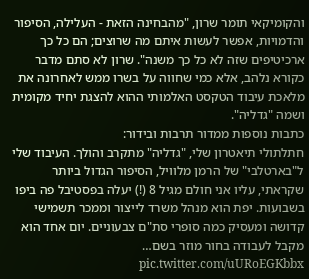והקומיקאי תומר שרון, "מהבחינה הזאת - העלילה, הסיפור והדמויות, אפשר לעשות איתם מה שרוצים; הם כל כך ארכיטיפים שזה לא כל כך משנה". שרון לא סתם מדבר כקורא נלהב, אלא כמי שחווה על בשרו ממש לאחרונה את מלאכת עיבוד הטקסט האלמותי ההוא להצגת יחיד מקומית ושמה "גדליה".
כתבות נוספות ממדור תרבות ובידור:
חתלתולי תיאטרון שלי, "גדליה" מתקרב והולך. העיבוד שלי ל"בארטלבי" של הרמן מלוויל, הסיפור הגדול ביותר שקראתי, עליו אני חולם מגיל 8 (!) יעלה בפסטיבל פה ביפו בשבועות. יפת הוא מנהל משרד לייצור וממכר תשמישי קדושה ומעסיק כמה סופרי סת"ם צבעוניים. יום אחד הוא מקבל לעבודה בחור מוזר בשם… pic.twitter.com/uURoEGKbbx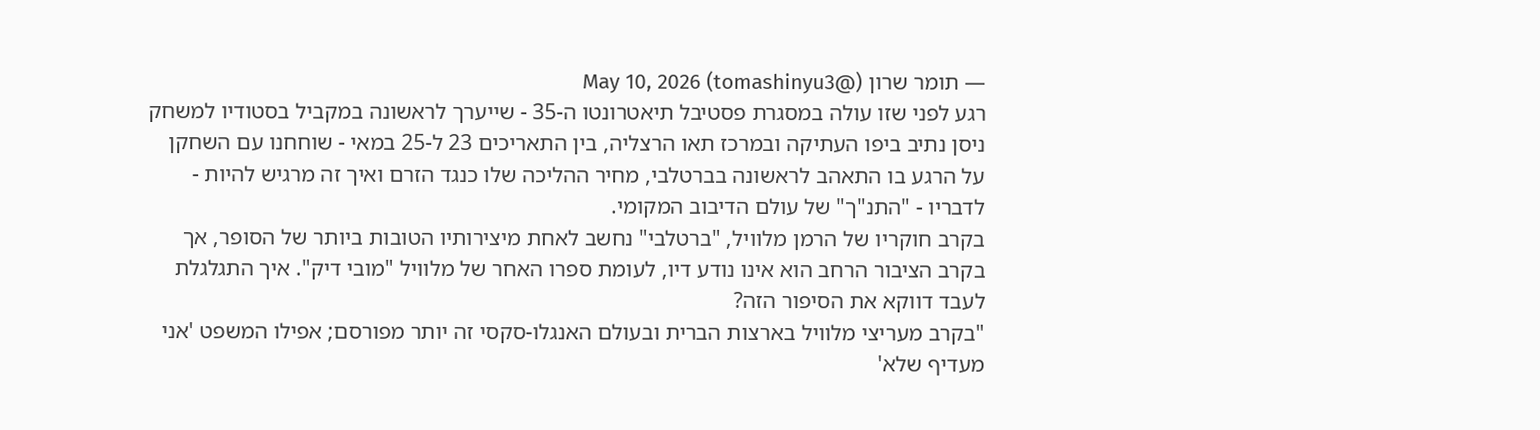— תומר שרון (@tomashinyu3) May 10, 2026
רגע לפני שזו עולה במסגרת פסטיבל תיאטרונטו ה-35 - שייערך לראשונה במקביל בסטודיו למשחק ניסן נתיב ביפו העתיקה ובמרכז תאו הרצליה, בין התאריכים 23 ל-25 במאי - שוחחנו עם השחקן על הרגע בו התאהב לראשונה בברטלבי, מחיר ההליכה שלו כנגד הזרם ואיך זה מרגיש להיות - לדבריו - "התנ"ך" של עולם הדיבוב המקומי.
בקרב חוקריו של הרמן מלוויל, "ברטלבי" נחשב לאחת מיצירותיו הטובות ביותר של הסופר, אך בקרב הציבור הרחב הוא אינו נודע דיו, לעומת ספרו האחר של מלוויל "מובי דיק". איך התגלגלת לעבד דווקא את הסיפור הזה?
"בקרב מעריצי מלוויל בארצות הברית ובעולם האנגלו-סקסי זה יותר מפורסם; אפילו המשפט 'אני מעדיף שלא'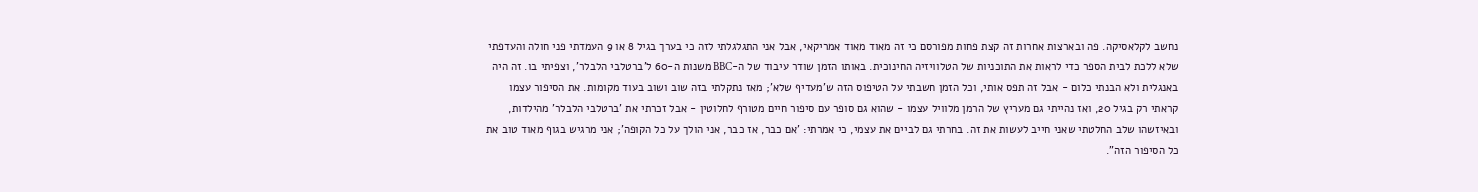נחשב לקלאסיקה. פה ובארצות אחרות זה קצת פחות מפורסם כי זה מאוד מאוד אמריקאי, אבל אני התגלגלתי לזה כי בערך בגיל 8 או 9 העמדתי פני חולה והעדפתי שלא ללכת לבית הספר כדי לראות את התוכניות של הטלוויזיה החינוכית. באותו הזמן שודר עיבוד של ה-BBC משנות ה-60 ל'ברטלבי הלבלר', וצפיתי בו. זה היה באנגלית ולא הבנתי כלום - אבל זה תפס אותי, וכל הזמן חשבתי על הטיפוס הזה ש'מעדיף שלא'; מאז נתקלתי בזה שוב ושוב בעוד מקומות. את הסיפור עצמו קראתי רק בגיל 20, ואז נהייתי גם מעריץ של הרמן מלוויל עצמו - שהוא גם סופר עם סיפור חיים מטורף לחלוטין - אבל זכרתי את 'ברטלבי הלבלר' מהילדות, ובאיזשהו שלב החלטתי שאני חייב לעשות את זה. בחרתי גם לביים את עצמי, כי אמרתי: 'אם כבר, אז כבר, אני הולך על כל הקופה'; אני מרגיש בגוף מאוד טוב את כל הסיפור הזה".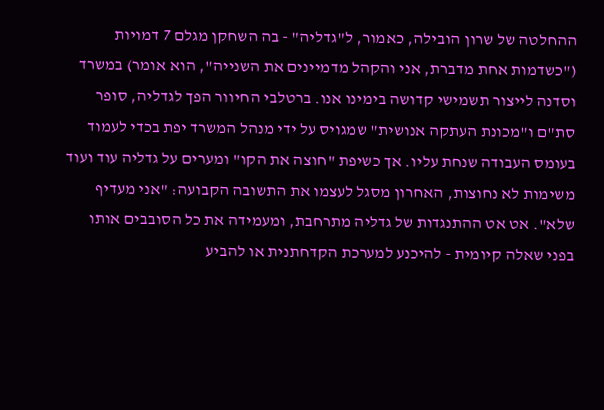ההחלטה של שרון הובילה, כאמור, ל"גדליה" - בה השחקן מגלם 7 דמויות ("כשדמות אחת מדברת, אני והקהל מדמיינים את השנייה", הוא אומר) במשרד וסדנה לייצור תשמישי קדושה בימינו אנו. ברטלבי החיוור הפך לגדליה, סופר סת"ם ו"מכונת העתקה אנושית" שמגויס על ידי מנהל המשרד יפת בכדי לעמוד בעומס העבודה שנחת עליו. אך כשיפת "חוצה את הקו" ומערים על גדליה עוד ועוד משימות לא נחוצות, האחרון מסגל לעצמו את התשובה הקבועה: "אני מעדיף שלא". אט אט ההתנגדות של גדליה מתרחבת, ומעמידה את כל הסובבים אותו בפני שאלה קיומית - להיכנע למערכת הקדחתנית או להביע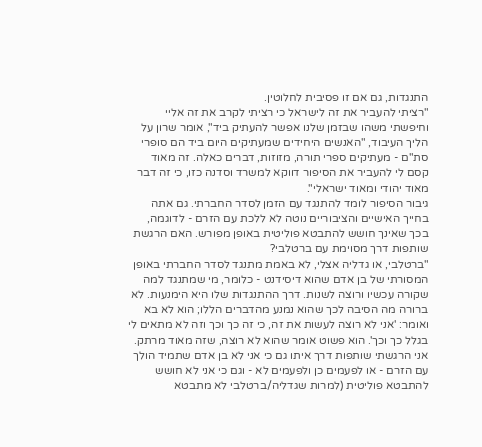התנגדות, גם אם זו פסיבית לחלוטין.
"רציתי להעביר את זה לישראל כי רציתי לקרב את זה אליי וחיפשתי משהו שבזמן שלנו אפשר להעתיק ביד", אומר שרון על הליך העיבוד, "האנשים היחידים שמעתיקים היום ביד הם סופרי סת"ם - מעתיקים ספרי תורה, מזוזות, דברים כאלה. זה מאוד קסם לי להעביר את הסיפור דווקא למשרד וסדנה כזו, כי זה דבר מאוד יהודי ומאוד ישראלי".
גיבור הסיפור לומד להתנגד עם הזמן לסדר החברתי. גם אתה בחייך האישיים והציבוריים נוטה לא ללכת עם הזרם - לדוגמה, בכך שאינך חושש להתבטא פוליטית באופן מפורש. האם הרגשת שותפות דרך מסוימת עם ברטלבי?
"ברטלבי, או גדליה אצלי, לא באמת מתנגד לסדר החברתי באופן המסורתי של בן אדם שהוא דיסידנט - כלומר, מי שמתנגד למה שקורה עכשיו ורוצה לשנות. דרך ההתנגדות שלו היא הימנעות. לא ברורה מה הסיבה לכך שהוא נמנע מהדברים הללו; הוא לא בא ואומר: 'אני לא רוצה לעשות את זה, כי זה כך וכך וזה לא מתאים לי בגלל כך וכך'. הוא פשוט אומר שהוא לא רוצה, שזה מאוד מרתק. אני הרגשתי שותפות דרך איתו גם כי אני לא בן אדם שתמיד הולך עם הזרם - או לפעמים כן ולפעמים לא - וגם כי אני לא חושש להתבטא פוליטית (למרות שגדליה/ברטלבי לא מתבטא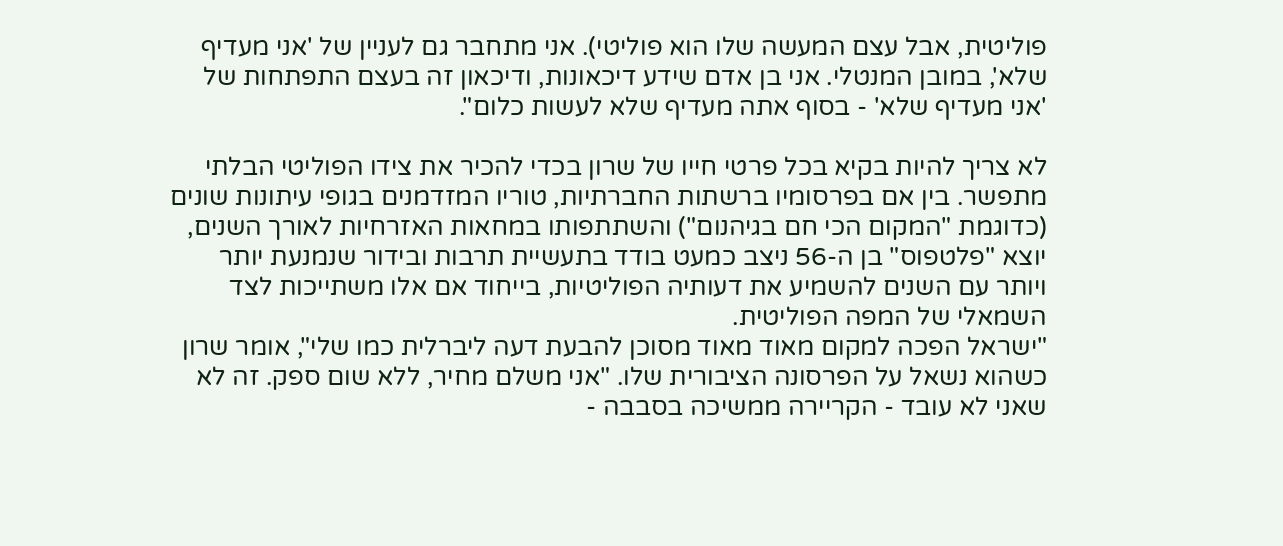פוליטית, אבל עצם המעשה שלו הוא פוליטי). אני מתחבר גם לעניין של 'אני מעדיף שלא', במובן המנטלי. אני בן אדם שידע דיכאונות, ודיכאון זה בעצם התפתחות של 'אני מעדיף שלא' - בסוף אתה מעדיף שלא לעשות כלום".

לא צריך להיות בקיא בכל פרטי חייו של שרון בכדי להכיר את צידו הפוליטי הבלתי מתפשר. בין אם בפרסומיו ברשתות החברתיות, טוריו המזדמנים בגופי עיתונות שונים (כדוגמת "המקום הכי חם בגיהנום") והשתתפותו במחאות האזרחיות לאורך השנים, יוצא "פלטפוס" בן ה-56 ניצב כמעט בודד בתעשיית תרבות ובידור שנמנעת יותר ויותר עם השנים להשמיע את דעותיה הפוליטיות, בייחוד אם אלו משתייכות לצד השמאלי של המפה הפוליטית.
"ישראל הפכה למקום מאוד מאוד מסוכן להבעת דעה ליברלית כמו שלי", אומר שרון כשהוא נשאל על הפרסונה הציבורית שלו. "אני משלם מחיר, ללא שום ספק. זה לא שאני לא עובד - הקריירה ממשיכה בסבבה -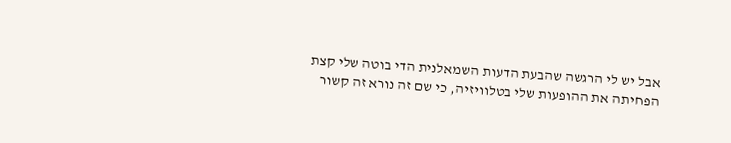אבל יש לי הרגשה שהבעת הדעות השמאלנית הדי בוטה שלי קצת הפחיתה את ההופעות שלי בטלוויזיה, כי שם זה נורא זה קשור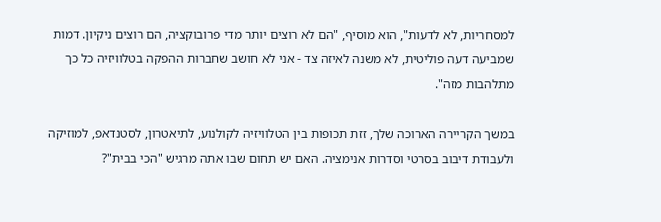למסחריות, לא לדעות", הוא מוסיף, "הם לא רוצים יותר מדי פרובוקציה, הם רוצים ניקיון. דמות שמביעה דעה פוליטית, לא משנה לאיזה צד - אני לא חושב שחברות ההפקה בטלוויזיה כל כך מתלהבות מזה".

במשך הקריירה הארוכה שלך, זזת תכופות בין הטלוויזיה לקולנוע, לתיאטרון, לסטנדאפ, למוזיקה ולעבודת דיבוב בסרטי וסדרות אנימציה. האם יש תחום שבו אתה מרגיש "הכי בבית"?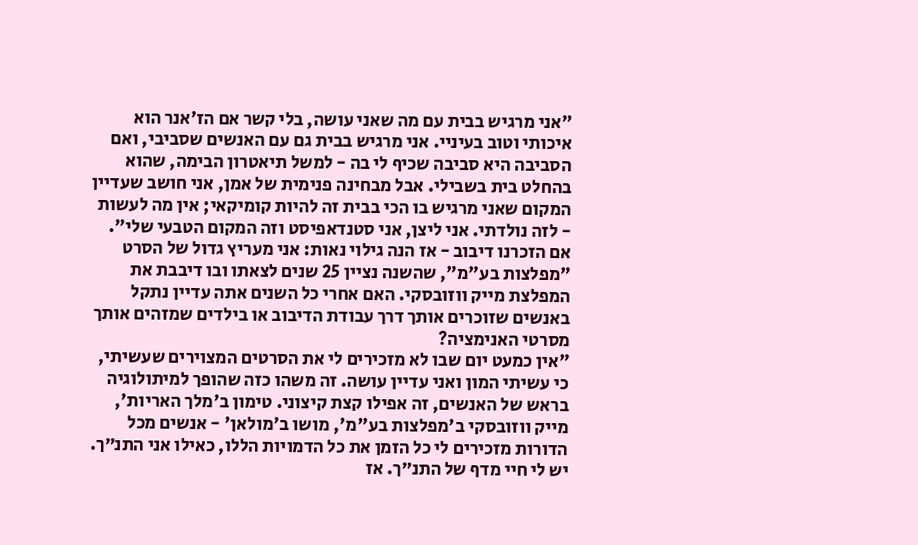"אני מרגיש בבית עם מה שאני עושה, בלי קשר אם הז'אנר הוא איכותי וטוב בעיניי. אני מרגיש בבית גם עם האנשים שסביבי, ואם הסביבה היא סביבה שכיף לי בה - למשל תיאטרון הבימה, שהוא בהחלט בית בשבילי. אבל מבחינה פנימית של אמן, אני חושב שעדיין המקום שאני מרגיש בו הכי בבית זה להיות קומיקאי; אין מה לעשות - לזה נולדתי. אני ליצן, אני סטנדאפיסט וזה המקום הטבעי שלי".
אם הזכרנו דיבוב - אז הנה גילוי נאות: אני מעריץ גדול של הסרט "מפלצות בע"מ", שהשנה נציין 25 שנים לצאתו ובו דיבבת את המפלצת מייק ווזובסקי. האם אחרי כל השנים אתה עדיין נתקל באנשים שזוכרים אותך דרך עבודת הדיבוב או בילדים שמזהים אותך מסרטי האנימציה?
"אין כמעט יום שבו לא מזכירים לי את הסרטים המצוירים שעשיתי, כי עשיתי המון ואני עדיין עושה. זה משהו כזה שהופך למיתולוגיה בראש של האנשים, זה אפילו קצת קיצוני. טימון ב'מלך האריות', מייק ווזובסקי ב'מפלצות בע"מ', מושו ב'מולאן' - אנשים מכל הדורות מזכירים לי כל הזמן את כל הדמויות הללו, כאילו אני התנ״ך. יש לי חיי מדף של התנ״ך. אז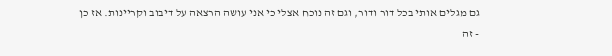גם מגלים אותי בכל דור ודור, וגם זה נוכח אצלי כי אני עושה הרצאה על דיבוב וקריינות. אז כן - זה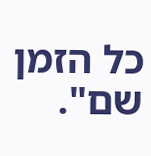כל הזמן שם".